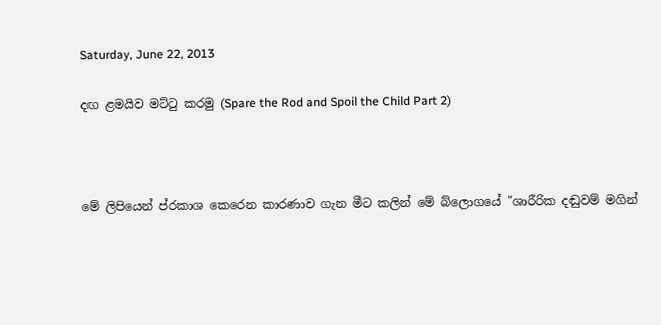Saturday, June 22, 2013

දඟ ළමයිව මට්ටු කරමු (Spare the Rod and Spoil the Child Part 2)



මේ ලිපියෙන් ප්රකාශ කෙරෙන කාරණාව ගැන මීට කලින් මේ බ්ලොගයේ "ශාරීරික දඬුවම් මගින්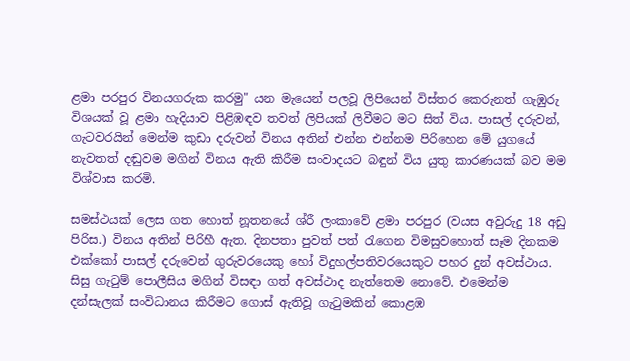ළමා පරපුර විනයගරුක කරමු" යන මැයෙන් පලවූ ලිපියෙන් විස්තර කෙරුනත් ගැඹුරු විශයක් වූ ළමා හැදියාව පිළිඹඳව තවත් ලිපියක් ලිවීමට මට සිත් විය. පාසල් දරුවන්, ගැටවරයින් මෙන්ම කුඩා දරුවන් විනය අතින් එන්න එන්නම පිරිහෙන මේ යුගයේ නැවතත් දඬුවම මගින් විනය ඇති කිරීම සංවාදයට බඳුන් විය යුතු කාරණයක් බව මම විශ්වාස කරමි.

සමස්ථයක් ලෙස ගත හොත් නූතනයේ ශ්රී ලංකාවේ ළමා පරපුර (වයස අවුරුදු 18 අඩු පිරිස.) විනය අතින් පිරිහී ඇත. දිනපතා පුවත් පත් රැගෙන විමසුවහොත් සෑම දිනකම එක්කෝ පාසල් දරුවෙන් ගුරුවරයෙකු හෝ විදුහල්පතිවරයෙකුට පහර දුන් අවස්ථාය. සිසු ගැටුම් පොලීසිය මගින් විසඳා ගත් අවස්ථාද නැත්තෙම නොවේ. එමෙන්ම දන්සැලක් සංවිධානය කිරීමට ගොස් ඇතිවූ ගැටුමකින් කොළඹ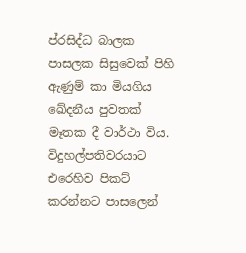ප්රසිද්ධ බාලක පාසලක සිසුවෙක් පිහි ඇණුම් කා මියගිය ඛේදනීය පුවතක් මෑතක දී වාර්ථා විය. විදුහල්පතිවරයාට එරෙහිව පිකට් කරන්නට පාසලෙන්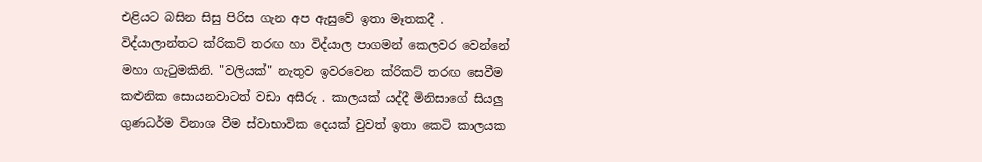එළියට බසින සිසු පිරිස ගැන අප ඇසුවේ ඉතා මෑතකදී . විද්යාලාන්තට ක්රිකට් තරඟ හා විද්යාල පාගමන් කෙලවර වෙන්නේ මහා ගැටුමකිනි. "වලියක්" නැතුව ඉවරවෙන ක්රිකට් තරඟ සෙවීම කළුනික සොයනවාටත් වඩා අසීරු . කාලයක් යද්දී මිනිසාගේ සියලු ගුණධර්ම විනාශ වීම ස්වාභාවික දෙයක් වුවත් ඉතා කෙටි කාලයක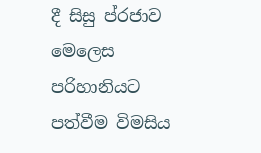දී සිසු ප්රජාව මෙලෙස පරිහානියට පත්වීම විමසිය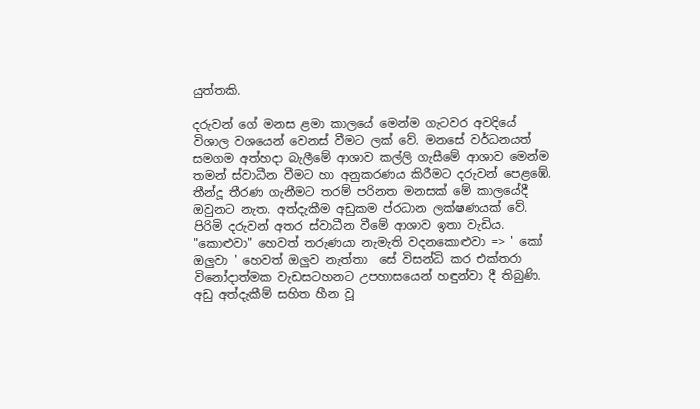යුත්තකි.

දරුවන් ගේ මනස ළමා කාලයේ මෙන්ම ගැටවර අවදියේ විශාල වශයෙන් වෙනස් වීමට ලක් වේ. මනසේ වර්ධනයත් සමගම අත්හදා බැලීමේ ආශාව කල්ලි ගැසීමේ ආශාව මෙන්ම තමන් ස්වාධීන වීමට හා අනුකරණය කිරීමට දරුවන් පෙළඹේ. තීන්දූ තීරණ ගැනීමට තරම් පරිනත මනසක් මේ කාලයේදී ඔවුනට නැත. අත්දැකීම අඩුකම ප්රධාන ලක්ෂණයක් වේ. පිරිමි දරුවන් අතර ස්වාධීන වීමේ ආශාව ඉතා වැඩිය. "කොළුවා" හෙවත් තරුණයා නැමැති වදනකොළුවා => ' කෝ ඔලුවා ' හෙවත් ඔලුව නැත්තා  සේ විසන්ධි කර එක්තරා විනෝදාත්මක වැඩසටහනට උපහාසයෙන් හඳුන්වා දී තිබුණි. අඩු අත්දැකීම් සහිත හීන වූ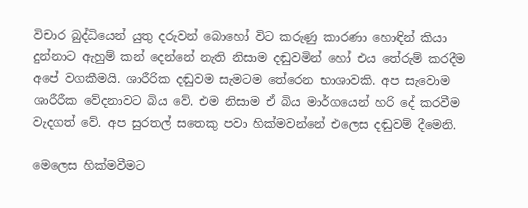විචාර බුද්ධියෙන් යුතු දරුවන් බොහෝ විට කරුණු කාරණා හොඳින් කියා දුන්නාට ඇහුම් කන් දෙන්නේ නැති නිසාම දඬුවමින් හෝ එය තේරුම් කරදීම අපේ වගකීමයි. ශාරීරික දඬුවම සැමටම තේරෙන භාශාවකි. අප සැවොම ශාරීරීක වේදනාවට බිය වේ. එම නිසාම ඒ බිය මාර්ගයෙන් හරි දේ කරවීම වැදගත් වේ. අප සුරතල් සතෙකු පවා හික්මවන්නේ එලෙස දඬුවම් දීමෙනි.

මෙලෙස හික්මවීමට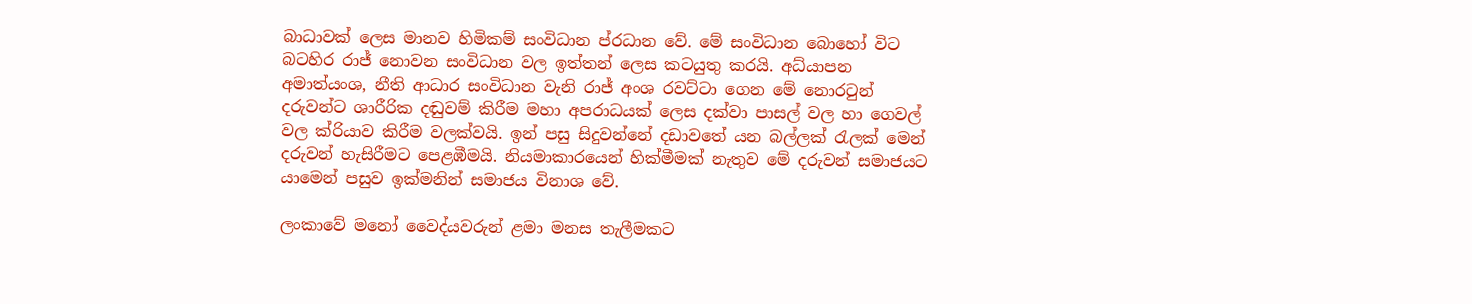බාධාවක් ලෙස මානව හිමිකම් සංවිධාන ප්රධාන වේ. මේ සංවිධාන බොහෝ විට බටහිර රාජ් නොවන සංවිධාන වල ඉත්තන් ලෙස කටයුතු කරයි. අධ්යාපන අමාත්යංශ, නීති ආධාර සංවිධාන වැනි රාජ් අංශ රවට්ටා ගෙන මේ නොරටුන් දරුවන්ට ශාරීරික දඬුවම් කිරීම මහා අපරාධයක් ලෙස දක්වා පාසල් වල හා ගෙවල් වල ක්රියාව කිරීම වලක්වයි. ඉන් පසු සිදුවන්නේ දඩාවතේ යන බල්ලක් රැලක් මෙන් දරුවන් හැසිරීමට පෙළඹීමයි. නියමාකාරයෙන් හික්මීමක් නැතුව මේ දරුවන් සමාජයට යාමෙන් පසුව ඉක්මනින් සමාජය විනාශ වේ.

ලංකාවේ මනෝ වෛද්යවරුන් ළමා මනස තැලීමකට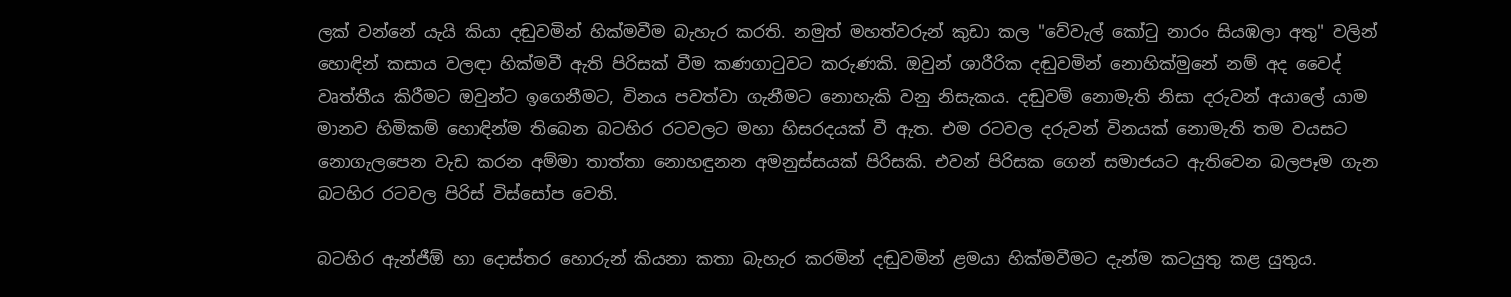ලක් වන්නේ යැයි කියා දඬුවමින් හික්මවීම බැහැර කරති. නමුත් මහත්වරුන් කුඩා කල "වේවැල් කෝටු නාරං සියඹලා අතු" වලින් හොඳින් කසාය වලඳා හික්මවී ඇති පිරිසක් වීම කණගාටුවට කරුණකි. ඔවුන් ශාරීරික දඬුවමින් නොහික්මුනේ නම් අද වෛද් වෘත්තීය කිරීමට ඔවුන්ට ඉගෙනීමට, විනය පවත්වා ගැනීමට නොහැකි වනු නිසැකය. දඬුවම් නොමැති නිසා දරුවන් අයාලේ යාම මානව හිමිකම් හොඳින්ම තිබෙන බටහිර රටවලට මහා හිසරදයක් වී ඇත. එම රටවල දරුවන් විනයක් නොමැති තම වයසට නොගැලපෙන වැඩ කරන අම්මා තාත්තා නොහඳුනන අමනුස්සයක් පිරිසකි. එවන් පිරිසක ගෙන් සමාජයට ඇතිවෙන බලපෑම ගැන බටහිර රටවල පිරිස් විස්සෝප වෙති.

බටහිර ඇන්ජීඕ හා දොස්තර හොරුන් කියනා කතා බැහැර කරමින් දඬුවමින් ළමයා හික්මවීමට දැන්ම කටයුතු කළ යුතුය.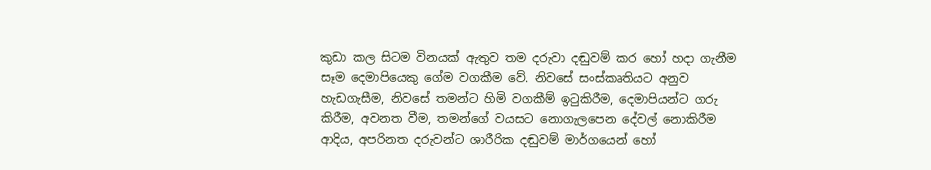කුඩා කල සිටම විනයක් ඇතුව තම දරුවා දඬුවම් කර හෝ හදා ගැනීම සෑම දෙමාපියෙකු ගේම වගකීම වේ. නිවසේ සංස්කෘතියට අනුව හැඩගැසීම, නිවසේ තමන්ට හිමි වගකීම් ඉටුකිරීම, දෙමාපියන්ට ගරු කිරීම, අවනත වීම, තමන්ගේ වයසට නොගැලපෙන දේවල් නොකිරීම ආදිය, අපරිනත දරුවන්ට ශාරීරික දඬුවම් මාර්ගයෙන් හෝ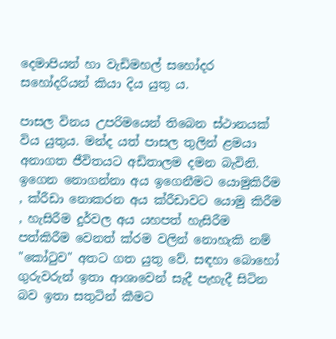දෙමාපියන් හා වැඩිමහල් සහෝදර සහෝදරියන් කියා දිය යුතු ය.

පාසල විනය උපරිමයෙන් තිබෙන ස්ථානයක් විය යුතුය. මන්ද යත් පාසල තුලින් ළමයා අනාගත ජීවිතයට අඩිතාලම දමන බැවිනි. ඉගෙන නොගන්නා අය ඉගෙනීමට යොමුකිරීම , ක්රීඩා නොකරන අය ක්රීඩාවට යොමු කිරීම , හැසිරීම දුර්වල අය යහපත් හැසිරීම පත්කිරීම වෙනත් ක්රම වලින් නොහැකි නම් "කෝටුව" අතට ගත යුතු වේ. සඳහා බොහෝ ගුරුවරුන් ඉතා ආශාවෙන් සැදී පැහැදී සිටින බව ඉතා සතුටින් කීමට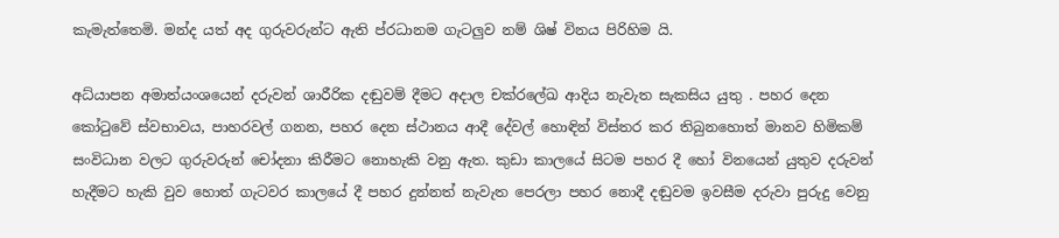කැමැත්තෙමි. මන්ද යත් අද ගුරුවරුන්ට ඇති ප්රධානම ගැටලුව නම් ශිෂ් විනය පිරිහිම යි.

අධ්යාපන අමාත්යංශයෙන් දරුවන් ශාරීරික දඬුවම් දීමට අදාල චක්රලේඛ ආදිය නැවැත සැකසිය යුතු . පහර දෙන කෝටුවේ ස්වභාවය, පාහරවල් ගනන, පහර දෙන ස්ථානය ආදී දේවල් හොඳින් විස්තර කර තිබුනහොත් මානව හිමිකම් සංවිධාන වලට ගුරුවරුන් චෝදනා කිරීමට නොහැකි වනු ඇත. කුඩා කාලයේ සිටම පහර දී හෝ විනයෙන් යුතුව දරුවන් හැදීමට හැකි වුව හොත් ගැටවර කාලයේ දී පහර දුන්නත් නැවැත පෙරලා පහර නොදී දඬුවම ඉවසීම දරුවා පුරුදු වෙනු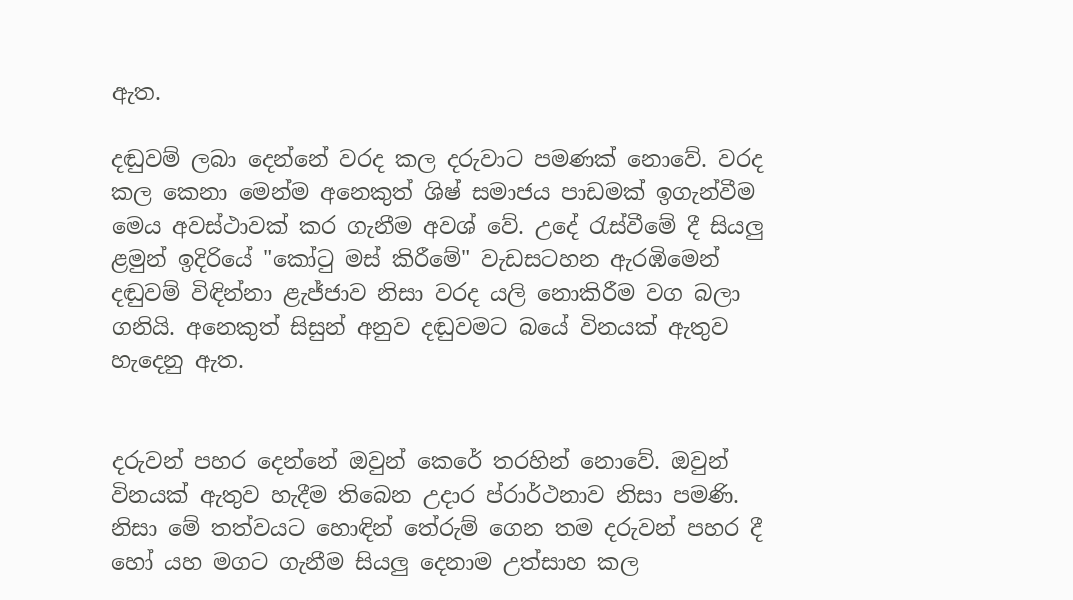ඇත.

දඬුවම් ලබා දෙන්නේ වරද කල දරුවාට පමණක් නොවේ. වරද කල කෙනා මෙන්ම අනෙකුත් ශිෂ් සමාජය පාඩමක් ඉගැන්වීම මෙය අවස්ථාවක් කර ගැනීම අවශ් වේ. උදේ රැස්වීමේ දී සියලු ළමුන් ඉදිරියේ "කෝටු මස් කිරීමේ" වැඩසටහන ඇරඹිමෙන් දඬුවම් විඳින්නා ළැජ්ජාව නිසා වරද යලි නොකිරීම වග බලා ගනියි. අනෙකුත් සිසුන් අනුව දඬුවමට බයේ විනයක් ඇතුව හැදෙනු ඇත.


දරුවන් පහර දෙන්නේ ඔවුන් කෙරේ තරහින් නොවේ. ඔවුන් විනයක් ඇතුව හැදීම තිබෙන උදාර ප්රාර්ථනාව නිසා පමණි. නිසා මේ තත්වයට හොඳින් තේරුම් ගෙන තම දරුවන් පහර දී හෝ යහ මගට ගැනීම සියලු දෙනාම උත්සාහ කල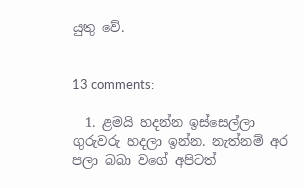යුතු වේ.


13 comments:

  1. ළමයි හදන්න ඉස්සෙල්ලා ගුරුවරු හදලා ඉන්න. නැත්නම් අර පලා බබා වගේ අපිටත්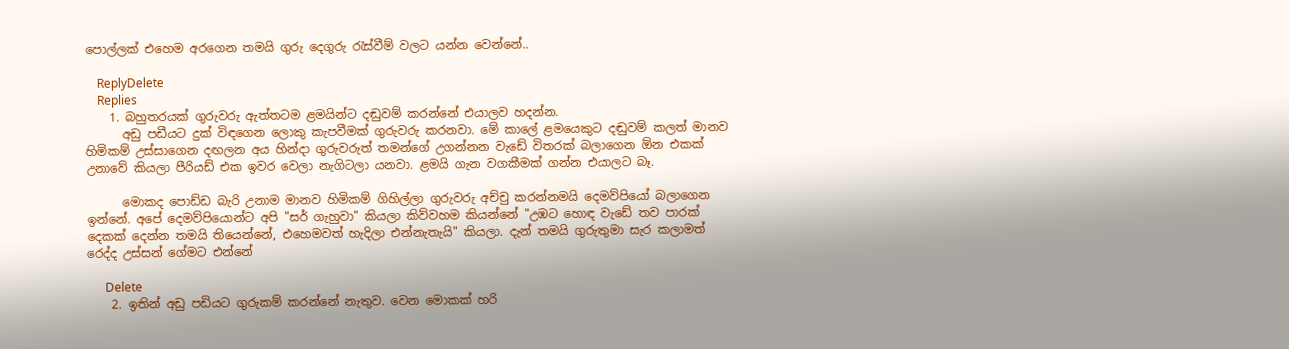පොල්ලක් එහෙම අරගෙන තමයි ගුරු දෙගුරු රැස්වීම් වලට යන්න වෙන්නේ..

    ReplyDelete
    Replies
    1. බහුතරයක් ගුරුවරු ඇත්තටම ළමයින්ට දඬුවම් කරන්නේ එයාලව හදන්න.
      අඩු පඩීයට දුක් විඳගෙන ලොකු කැපවීමක් ගුරුවරු කරනවා. මේ කාලේ ළමයෙකුට දඬුවම් කලත් මානව හිමිකම් උස්සාගෙන දඟලන අය හින්දා ගුරුවරුත් තමන්ගේ උගන්නන වැඩේ විතරක් බලාගෙන ඕන එකක් උනාවේ කියලා පීරියඩ් එක ඉවර වෙලා නැගිටලා යනවා. ළමයි ගැන වගකීමක් ගන්න එයාලට බෑ.

      මොකද පොඩ්ඩ බැරි උනාම මානව හිමිකම් ගිහිල්ලා ගුරුවරු අච්චු කරන්නමයි දෙමව්පියෝ බලාගෙන ඉන්නේ. අපේ දෙමව්පියොන්ට අපි "සර් ගැහුවා" කියලා කිව්වහම කියන්නේ "උඹට හොඳ වැඩේ තව පාරක් දෙකක් දෙන්න තමයි තියෙන්නේ, එහෙමවත් හැදිලා එන්නැතැයි" කියලා. දැන් තමයි ගුරුතුමා සැර කලාමත් රෙද්ද උස්සන් ගේමට එන්නේ

      Delete
    2. ඉතින් අඩු පඩියට ගුරුකම් කරන්නේ නැතුව. වෙන මොකක් හරි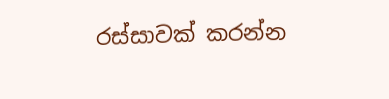රස්සාවක් කරන්න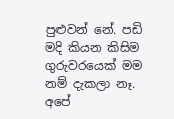පුළුවන් නේ. පඩි මදි කියන කිසිම ගුරුවරයෙක් මම නම් දැකලා නෑ. අපේ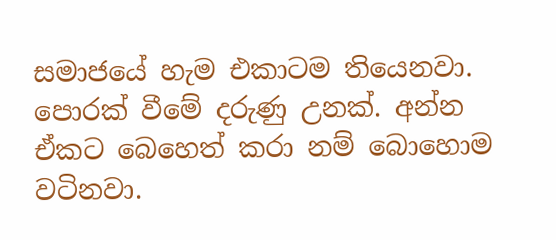සමාජයේ හැම එකාටම තියෙනවා. පොරක් වීමේ දරුණු උනක්. අන්න ඒකට බෙහෙත් කරා නම් බොහොම වටිනවා.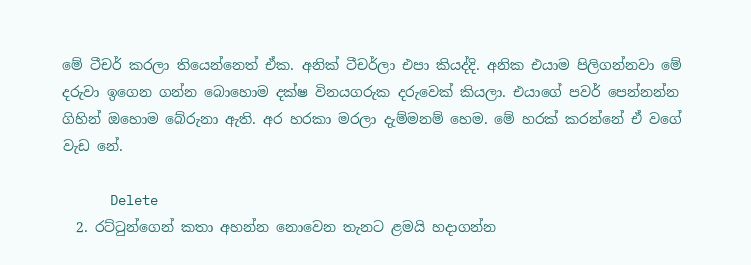මේ ටීචර් කරලා තියෙන්නෙත් ඒක. අනික් ටීචර්ලා එපා කියද්දි. අනික එයාම පිලිගන්නවා මේ දරුවා ඉගෙන ගන්න බොහොම දක්ෂ විනයගරුක දරුවෙක් කියලා. එයාගේ පවර් පෙන්නන්න ගිහින් ඔහොම බේරුනා ඇති. අර හරකා මරලා දැම්මනම් හෙම. මේ හරක් කරන්නේ ඒ වගේ වැඩ නේ.

      Delete
  2. රට්ටුන්ගෙන් කතා අහන්න නොවෙන තැනට ළමයි හදාගන්න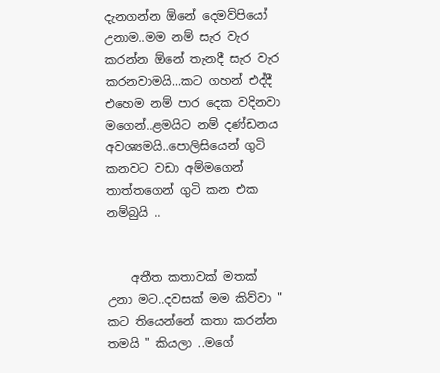දැනගන්න ඕනේ දෙමව්පියෝ උනාම..මම නම් සැර වැර කරන්න ඕනේ තැනදී සැර වැර කරනවාමයි...කට ගහන් එද්දී එහෙම නම් පාර දෙක වදිනවා මගෙන්..ළමයිට නම් දණ්ඩනය අවශ්‍යමයි..පොලිසියෙන් ගුටි කනවට වඩා අම්මගෙන් තාත්තගෙන් ගුටි කන එක නම්බුයි ..


    අතීත කතාවක් මතක් උනා මට..දවසක් මම කිව්වා " කට තියෙන්නේ කතා කරන්න තමයි " කියලා ..මගේ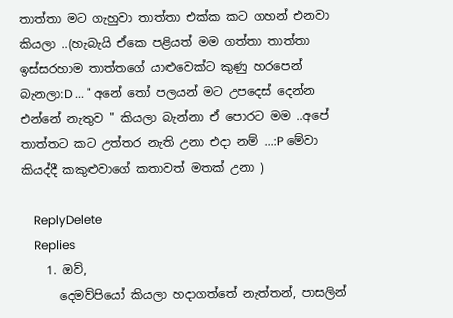තාත්තා මට ගැහුවා තාත්තා එක්ක කට ගහන් එනවා කියලා ..(හැබැයි ඒකෙ පළියත් මම ගත්තා තාත්තා ඉස්සරහාම තාත්තගේ යාළුවෙක්ට කුණු හරපෙන් බැනලා:D ... " අනේ තෝ පලයන් මට උපදෙස් දෙන්න එන්නේ නැතුව " කියලා බැන්නා ඒ පොරට මම ..අපේ තාත්තට කට උත්තර නැති උනා එදා නම් ...:P මේවා කියද්දී කකුළුවාගේ කතාවත් මතක් උනා )

    ReplyDelete
    Replies
    1. ඔව්,
      දෙමව්පියෝ කියලා හදාගත්තේ නැත්තන්, පාසලින්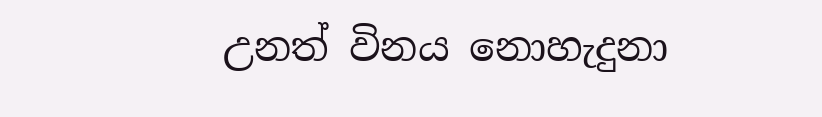උනත් විනය නොහැදුනා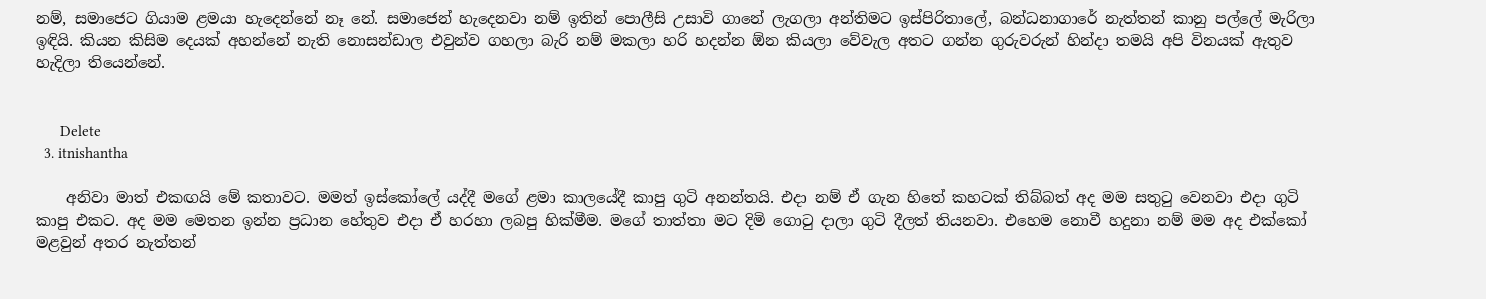නම්, සමාජෙට ගියාම ළමයා හැදෙන්නේ නෑ නේ. සමාජෙන් හැදෙනවා නම් ඉතින් පොලීසි උසාවි ගානේ ලැගලා අන්තිමට ඉස්පිරිතාලේ, බන්ධනාගාරේ නැත්තන් කානු පල්ලේ මැරිලා ඉඳියි. කියන කිසිම දෙයක් අහන්නේ නැති නොසන්ඩාල එවුන්ව ගහලා බැරි නම් මකලා හරි හදන්න ඕන කියලා වේවැල අතට ගන්න ගුරුවරුන් හින්දා තමයි අපි විනයක් ඇතුව හැදිලා තියෙන්නේ.


      Delete
  3. itnishantha

    අනිවා මාත් එකඟයි මේ කතාවට. මමත් ඉස්කෝලේ යද්දී මගේ ළමා කාලයේදී කාපු ගුටි අනන්තයි. එදා නම් ඒ ගැන හිතේ කහටක් තිබ්බත් අද මම සතුටු වෙනවා එදා ගුටි කාපු එකට. අද මම මෙතන ඉන්න ප්‍රධාන හේතුව එදා ඒ හරහා ලබපු හික්මීම. මගේ තාත්තා මට දිමි ගොටු දාලා ගුටි දීලත් තියනවා. එහෙම නොවී හදුනා නම් මම අද එක්කෝ මළවුන් අතර නැත්තන්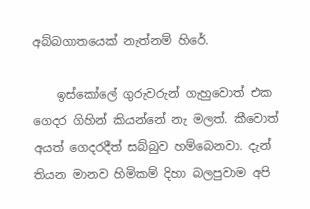අබ්බගාතයෙක් නැත්නම් හිරේ.

    ඉස්කෝලේ ගුරුවරුන් ගැහුවොත් එක ගෙදර ගිහින් කියන්නේ නැ මලත්. කීවොත් අයත් ගෙදරදීත් සබ්බුව හම්බෙනවා. දැන් තියන මානව හිමිකම් දිහා බලපුවාම අපි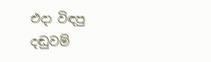එදා විඳපු දඬුවම්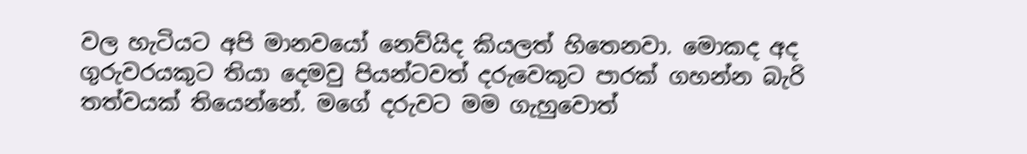වල හැටියට අපි මානවයෝ නෙව්යිද කියලත් හිතෙනවා. මොකද අද ගුරුවරයකුට තියා දෙමවු පියන්ටවත් දරුවෙකුට පාරක් ගහන්න බැරි තත්වයක් තියෙන්නේ. මගේ දරුවට මම ගැහුවොත්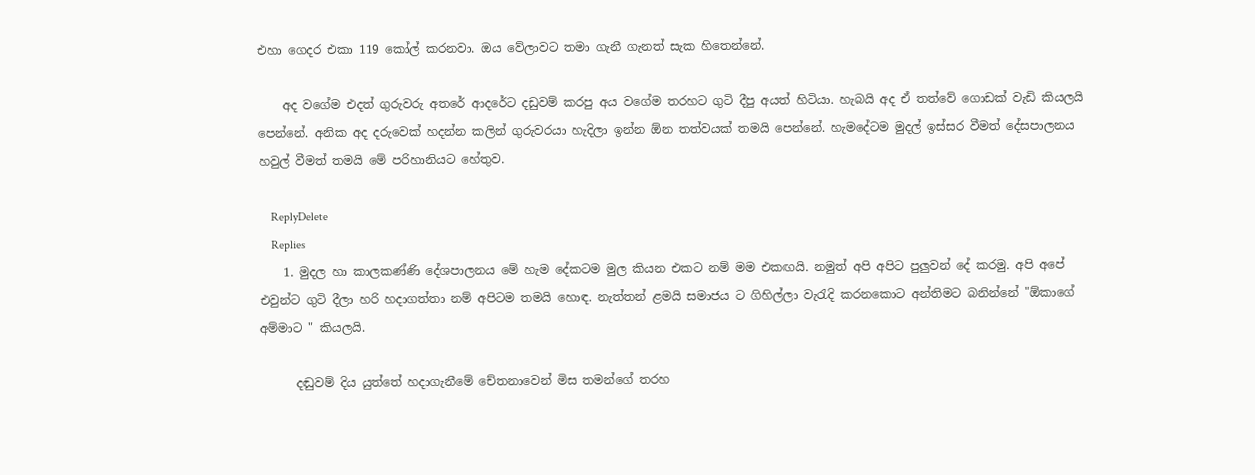එහා ගෙදර එකා 119 කෝල් කරනවා. ඔය වේලාවට තමා ගැනී ගැනත් සැක හිතෙන්නේ.

    අද වගේම එදත් ගුරුවරු අතරේ ආදරේට දඩුවම් කරපු අය වගේම තරහට ගුටි දීපු අයත් හිටියා. හැබයි අද ඒ තත්වේ ගොඩක් වැඩි කියලයි පෙන්නේ. අනික අද දරුවෙක් හදන්න කලින් ගුරුවරයා හැදිලා ඉන්න ඕන තත්වයක් තමයි පෙන්නේ. හැමදේටම මුදල් ඉස්සර වීමත් දේසපාලනය හවුල් වීමත් තමයි මේ පරිහානියට හේතුව.

    ReplyDelete
    Replies
    1. මුදල හා කාලකණ්ණි දේශපාලනය මේ හැම දේකටම මුල කියන එකට නම් මම එකඟයි. නමුත් අපි අපිට පුලුවන් දේ කරමු. අපි අපේ එවුන්ට ගුටි දීලා හරි හදාගත්තා නම් අපිටම තමයි හොඳ. නැත්තන් ළමයි සමාජය ට ගිහිල්ලා වැරැදි කරනකොට අන්තිමට බනින්නේ "ඕකාගේ අම්මාට " කියලයි.

      දඬුවම් දිය යුත්තේ හදාගැනීමේ චේතනාවෙන් මිස තමන්ගේ තරහ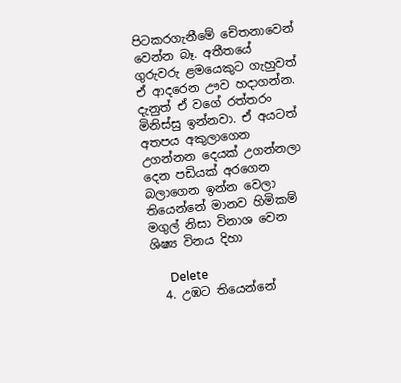පිටකරගැනීමේ චේතනාවෙන් වෙන්න බෑ. අතීතයේ ගුරුවරු ළමයෙකුට ගැහුවත් ඒ ආදරෙන ඌව හදාගන්න. දැනුත් ඒ වගේ රත්තරං මිනිස්සු ඉන්නවා. ඒ අයටත් අතපය අකුලාගෙන උගන්නන දෙයක් උගන්නලා දෙන පඩියක් අරගෙන බලාගෙන ඉන්න වෙලා තියෙන්නේ මානව හිමිකම් මගුල් නිසා විනාශ වෙන ශිෂ්‍ය විනය දිහා

      Delete
  4. උඹට තියෙන්නේ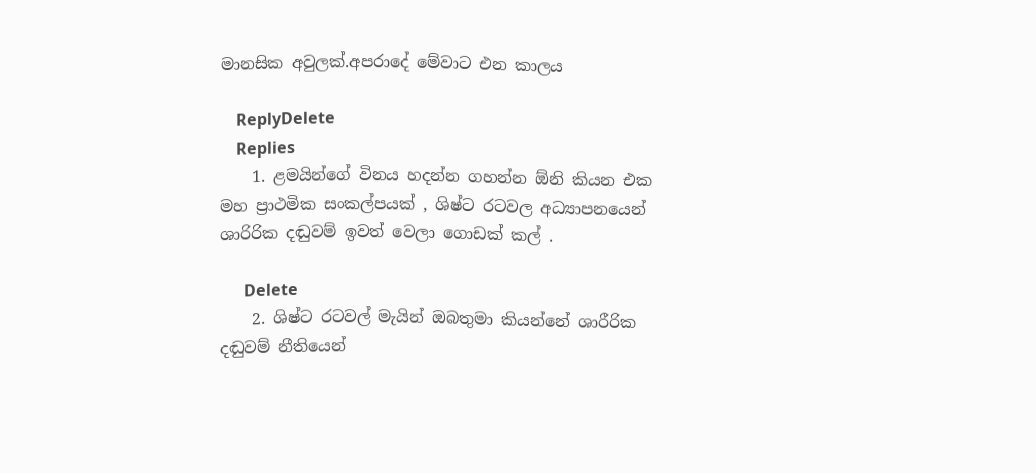මානසික අවුලක්.අපරාදේ මේවාට එන කාලය

    ReplyDelete
    Replies
    1. ළමයින්ගේ විනය හදන්න ගහන්න ඕනි කියන එක මහ ප්‍රාථමික සංකල්පයක් , ශිෂ්ට රටවල අධ්‍යාපනයෙන් ශාරිරික දඬුවම් ඉවත් වෙලා ගොඩක් කල් .

      Delete
    2. ශිෂ්ට රටවල් මැයින් ඔබතුමා කියන්නේ ශාරීරික දඬුවම් නීතියෙන්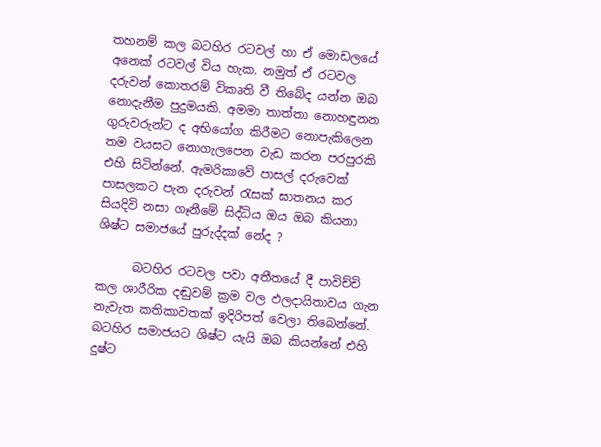තහනම් කල බටහිර රටවල් හා ඒ මොඩලයේ අනෙක් රටවල් විය හැක. නමුත් ඒ රටවල දරුවන් කොතරම් විකෘති වී තිබේද යන්න ඔබ නොදැනීම පුදුමයකි. අමමා තාත්තා නොහඳුනන ගුරුවරුන්ට ද අභියෝග කිරීමට නොපැකිලෙන තම වයසට නොගැලපෙන වැඩ කරන පරපුරකි එහි සිටින්නේ. ඇමරිකාවේ පාසල් දරුවෙක් පාසලකට පැන දරුවන් රැසක් ඝාතනය කර සියදිවි නසා ගෑනීමේ සිද්ධිය ඔය ඔබ කියනා ශිෂ්ට සමාජයේ පුරුද්දක් නේද ?

      බටහිර රටවල පවා අතීතයේ දී පාවිච්චි කල ශාරීරික දඬුවම් ක්‍රම වල ඵලදායිතාවය ගැන නැවැත කතිකාවතක් ඉදිරිපත් වෙලා තිබෙන්නේ. බටහිර සමාජයට ශිෂ්ට යැයි ඔබ කියන්නේ එහි දුෂ්ට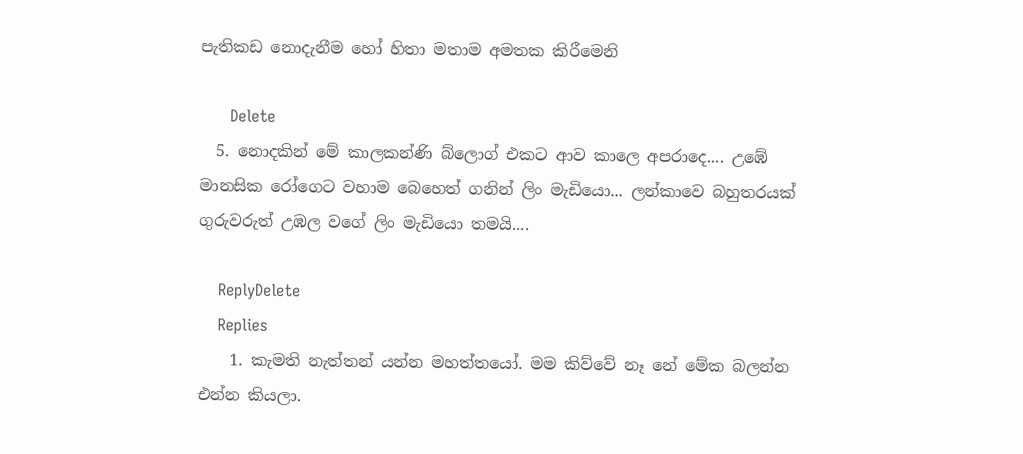පැතිකඩ නොදැනීම හෝ හිතා මතාම අමතක කිරීමෙනි

      Delete
  5. නොදකින් මේ කාලකන්ණි බ්ලොග් එකට ආව කාලෙ අපරාදෙ.... උඹේ මානසික රෝගෙට වහාම බෙහෙත් ගනින් ලිං මැඩියො... ලන්කාවෙ බහුතරයක් ගුරුවරුත් උඹල වගේ ලිං මැඩියො තමයි....

    ReplyDelete
    Replies
    1. කැමති නැත්තන් යන්න මහත්තයෝ. මම කිව්වේ නෑ නේ මේක බලන්න එන්න කියලා.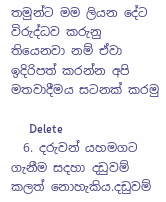තමුන්ට මම ලියන දේට විරුද්ධව කරුනු තියෙනවා නම් ඒවා ඉදිරිපත් කරන්න අපි මතවාදීමය සටනක් කරමු

      Delete
  6. දරුවන් යහමගට ගැනීම සදහා දඩුවම් කලත් නොහැකිය.දඩුවම්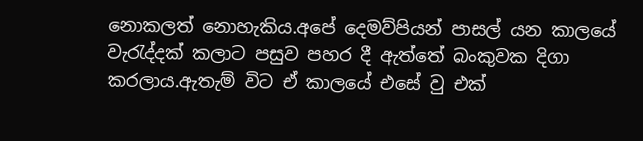නොකලත් නොහැකිය.අපේ දෙමව්පියන් පාසල් යන කාලයේ වැරැද්දක් කලාට පසුව පහර දී ඇත්තේ බංකුවක දිගා කරලාය.ඇතැම් විට ඒ කාලයේ එසේ වු එක්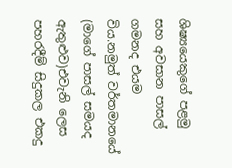ශිෂ්‍යයෙකුගේ පළමු සහ අවසාන පාසල් ගමනද එයම විය.නමුත් වර්තමානයේ (මාගේ පාසල් සමයද ඇතුළුව)එවැනි ලෙස පහරදීම් සිදුකල එකදු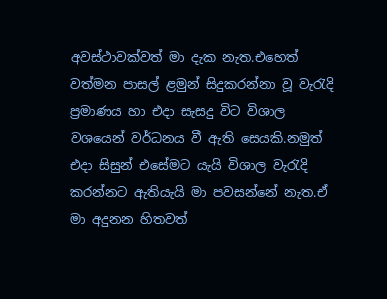අවස්ථාවක්වත් මා දැක නැත.එහෙත් වත්මන පාසල් ළමුන් සිදුකරන්නා වූ වැරැදි ප්‍රමාණය හා එදා සැසදු විට විශාල වශයෙන් වර්ධනය වී ඇති සෙයකි.නමුත් එදා සිසුන් එසේමට යැයි විශාල වැරැදි කරන්නට ඇතියැයි මා පවසන්නේ නැත.ඒ මා අදුනන හිතවත්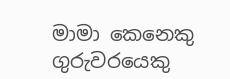මාමා කෙනෙකු ගුරුවරයෙකු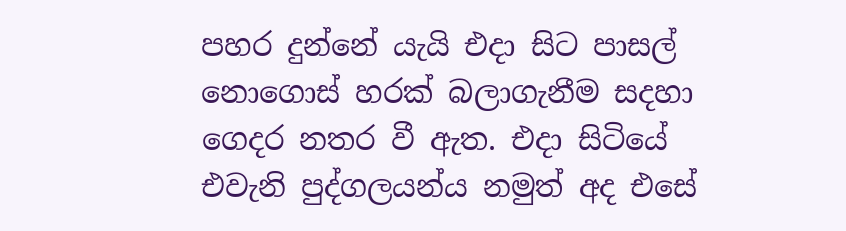පහර දුන්නේ යැයි එදා සිට පාසල් නොගොස් හරක් බලාගැනීම සදහා ගෙදර නතර වී ඇත. එදා සිටියේ එවැනි පුද්ගලයන්ය නමුත් අද එසේ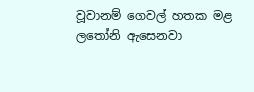වූවානම් ගෙවල් හතක මළ ලතෝනි ඇසෙනවා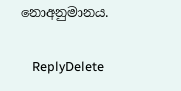නොඅනුමානය.

    ReplyDelete